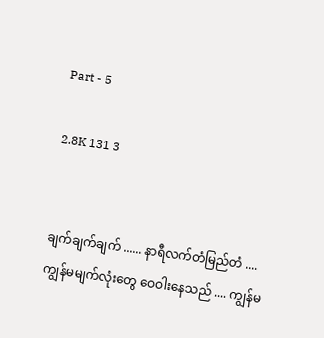Part - 5

2.8K 131 3


ချက်ချက်ချက် ...... နာရီလက်တံမြည်တံ ....
ကျွန်မမျက်လုံးတွေ ဝေဝါးနေသည် .... ကျွန်မ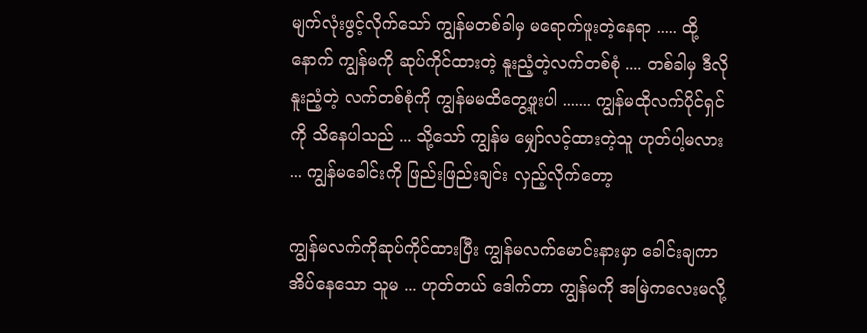မျက်လုံးဖွင့်လိုက်သော် ကျွန်မတစ်ခါမှ မရောက်ဖူးတဲ့နေရာ ..... ထို့နောက် ကျွန်မကို ဆုပ်ကိုင်ထားတဲ့ နူးညံ့တဲ့လက်တစ်စုံ .... တစ်ခါမှ ဒီလိုနူးညံ့တဲ့ လက်တစ်စုံကို ကျွန်မမထိတွေ့ဖူးပါ ....... ကျွန်မထိုလက်ပိုင်ရှင်ကို သိနေပါသည် ... သို့သော် ကျွန်မ မျှော်လင့်ထားတဲ့သူ ဟုတ်ပါ့မလား ... ကျွန်မခေါင်းကို ဖြည်းဖြည်းချင်း လှည့်လိုက်တော့

ကျွန်မလက်ကိုဆုပ်ကိုင်ထားပြီး ကျွန်မလက်မောင်းနားမှာ ခေါင်းချကာ အိပ်နေသော သူမ ... ဟုတ်တယ် ဒေါက်တာ ကျွန်မကို အမြဲကလေးမလို့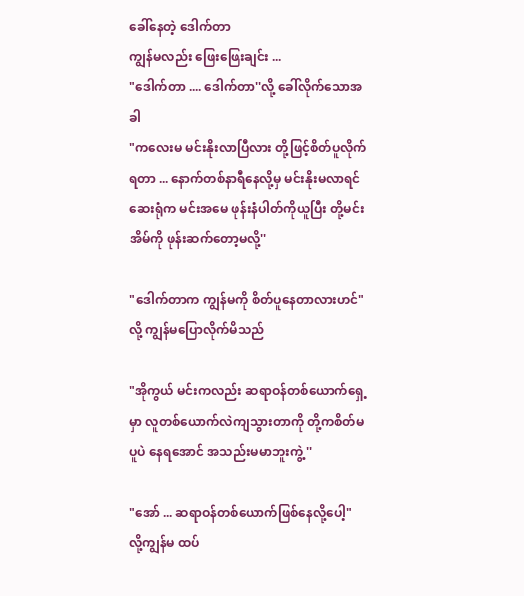ခေါ်နေတဲ့ ဒေါက်တာ
ကျွန်မလည်း ဖြေးဖြေးချင်း ...
"ဒေါက်တာ .... ဒေါက်တာ''လို့ ခေါ်လိုက်သောအခါ
"ကလေးမ မင်းနိုးလာပြီလား တို့ဖြင့်စိတ်ပူလိုက်ရတာ ... နောက်တစ်နာရီနေလို့မှ မင်းနိုးမလာရင် ဆေးရုံက မင်းအမေ ဖုန်းနံပါတ်ကိုယူပြီး တို့မင်းအိမ်ကို ဖုန်းဆက်တော့မလို့''

"ဒေါက်တာက ကျွန်မကို စိတ်ပူနေတာလားဟင်"လို့ ကျွန်မပြောလိုက်မိသည်

"အိုကွယ် မင်းကလည်း ဆရာဝန်တစ်ယောက်ရှေ့မှာ လူတစ်ယောက်လဲကျသွားတာကို တို့ကစိတ်မပူပဲ နေရအောင် အသည်းမမာဘူးကွဲ့ ''

"အော် ... ဆရာဝန်တစ်ယောက်ဖြစ်နေလို့ပေါ့" လို့ကျွန်မ ထပ်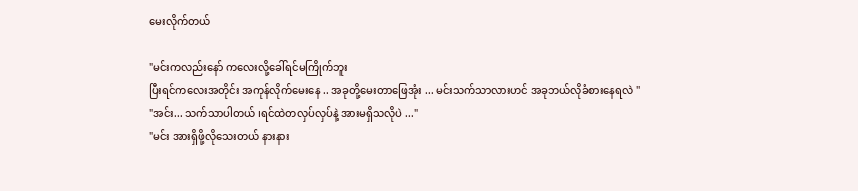မေးလိုက်တယ်

"မင်းကလည်းနော် ကလေးလို့ခေါ်ရင်မကြိုက်ဘူး
ပြီးရင်ကလေးအတိုင်း အကုန်လိုက်မေးနေ .. အခုတို့မေးတာဖြေအုံး ... မင်းသက်သာလားဟင် အခုဘယ်လိုခံစားနေရလဲ ''
"အင်း... သက်သာပါတယ် ၊ရင်ထဲတလှပ်လှပ်နဲ့ အားမရှိသလိုပဲ ..."
"မင်း အားရှိဖို့လိုသေးတယ် နားနား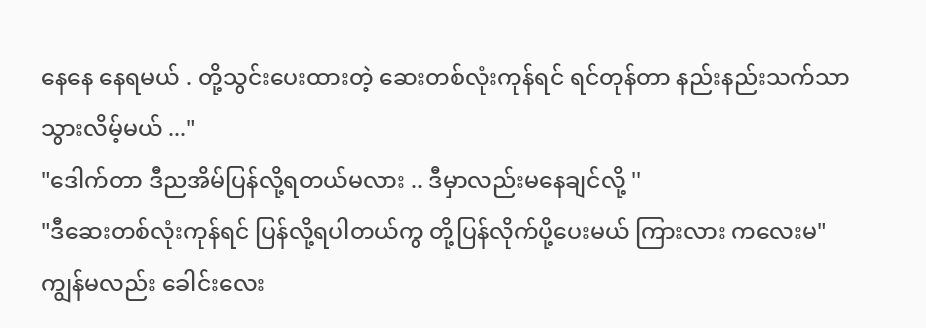နေနေ နေရမယ် . တို့သွင်းပေးထားတဲ့ ဆေးတစ်လုံးကုန်ရင် ရင်တုန်တာ နည်းနည်းသက်သာ သွားလိမ့်မယ် ..."
"ဒေါက်တာ ဒီညအိမ်ပြန်လို့ရတယ်မလား .. ဒီမှာလည်းမနေချင်လို့ ''
"ဒီဆေးတစ်လုံးကုန်ရင် ပြန်လို့ရပါတယ်ကွ တို့ပြန်လိုက်ပို့ပေးမယ် ကြားလား ကလေးမ"
ကျွန်မလည်း ခေါင်းလေး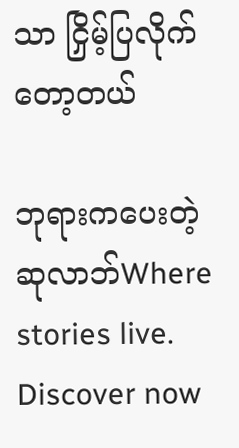သာ ငြှိမ့်ပြလိုက်တော့တယ်

ဘုရားကပေးတဲ့ ဆုလာဘ်Where stories live. Discover now